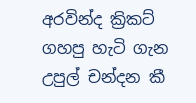අරවින්ද ක්‍රිකට් ගහපු හැටි ගැන උපුල් චන්දන කී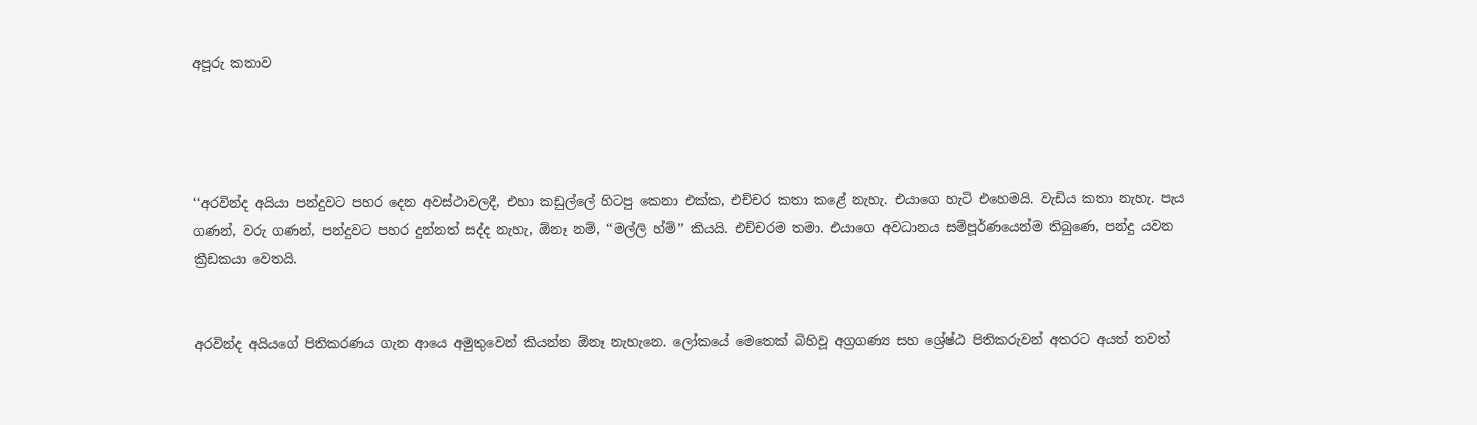අපූරු කතාව




‘‘අරවින්ද අයියා පන්දුවට පහර දෙන අවස්ථාවලදී, එහා කඩුල්ලේ හිටපු කෙනා එක්ක, එච්චර කතා කළේ නැහැ. එයාගෙ හැටි එහෙමයි. වැඩිය කතා නැහැ. පැය ගණන්, වරු ගණන්, පන්දුවට පහර දුන්නත් සද්ද නැහැ, ඕනෑ නම්, ‘‘මල්ලි හ්ම්’’ කියයි. එච්චරම තමා. එයාගෙ අවධානය සම්පූර්ණයෙන්ම තිබුණෙ, පන්දු යවන ක්‍රීඩකයා වෙතයි.


අරවින්ද අයියගේ පිතිකරණය ගැන ආයෙ අමුතුවෙන් කියන්න ඕනෑ නැහැනෙ. ලෝකයේ මෙතෙක් බිහිවූ අග්‍රගණ්‍ය සහ ශ්‍රේෂ්ඨ පිතිකරුවන් අතරට අයත් තවත්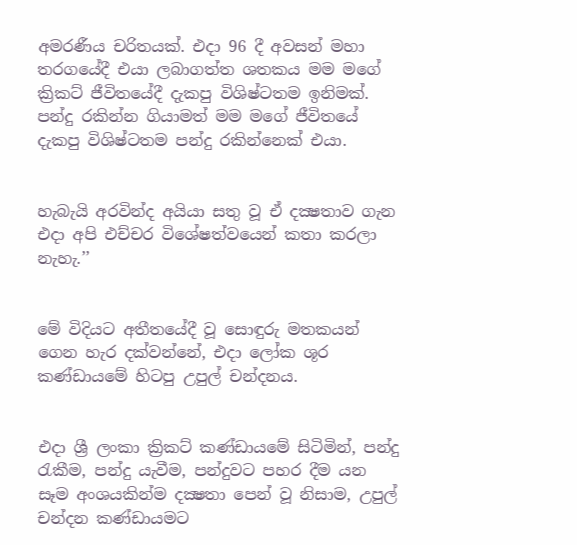අමරණීය චරිතයක්. එදා 96 දී අවසන් මහා තරගයේදී එයා ලබාගත්ත ශතකය මම මගේ ක්‍රිකට් ජීවිතයේදී දැකපු විශිෂ්ටතම ඉනිමක්. පන්දු රකින්න ගියාමත් මම මගේ ජීවිතයේ දැකපු විශිෂ්ටතම පන්දු රකින්නෙක් එයා.


හැබැයි අරවින්ද අයියා සතු වූ ඒ දක්‍ෂතාව ගැන එදා අපි එච්චර විශේෂත්වයෙන් කතා කරලා නැහැ.’’


මේ විදියට අතීතයේදී වූ සොඳුරු මතකයන් ගෙන හැර දක්වන්නේ, එදා ලෝක ශූර කණ්ඩායමේ හිටපු උපුල් චන්දනය.


එදා ශ්‍රී ලංකා ක්‍රිකට් කණ්ඩායමේ සිටිමින්, පන්දු රැකීම, පන්දු යැවීම, පන්දුවට පහර දීම යන සෑම අංශයකින්ම දක්‍ෂතා පෙන් වූ නිසාම, උපුල් චන්දන කණ්ඩායමට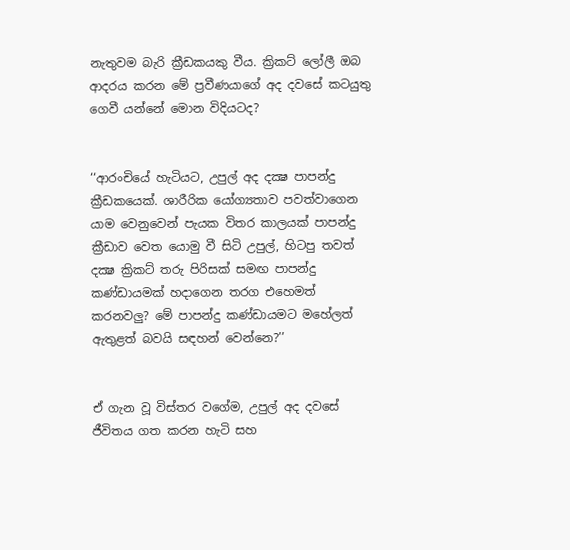නැතුවම බැරි ක්‍රීඩකයකු වීය. ක්‍රිකට් ලෝලී ඔබ ආදරය කරන මේ ප්‍රවීණයාගේ අද දවසේ කටයුතු ගෙවී යන්නේ මොන විදියටද?


‘‘ආරංචියේ හැටියට, උපුල් අද දක්‍ෂ පාපන්දු ක්‍රීඩකයෙක්. ශාරීරික යෝග්‍යතාව පවත්වාගෙන යාම වෙනුවෙන් පැයක විතර කාලයක් පාපන්දු ක්‍රීඩාව වෙත යොමු වී සිටි උපුල්, හිටපු තවත් දක්‍ෂ ක්‍රිකට් තරු පිරිසක් සමඟ පාපන්දු කණ්ඩායමක් හදාගෙන තරග එහෙමත් කරනවලු? මේ පාපන්දු කණ්ඩායමට මහේලත් ඇතුළත් බවයි සඳහන් වෙන්නෙ?’’


ඒ ගැන වූ විස්තර වගේම, උපුල් අද දවසේ ජීවිතය ගත කරන හැටි සහ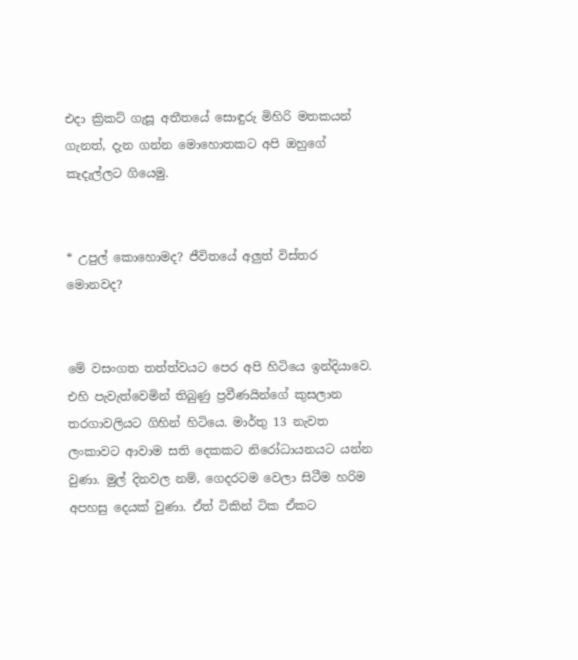එදා ක්‍රිකට් ගැසූ අතීතයේ සොඳුරු මිහිරි මතකයන් ගැනත්, දැන ගන්න මොහොතකට අපි ඔහුගේ කැදැල්ලට ගියෙමු.


* උපුල් කොහොමද? ජීවිතයේ අලුත් විස්තර මොනවද?


මේ වසංගත තත්ත්වයට පෙර අපි හිටියෙ ඉන්දියාවෙ. එහි පැවැත්වෙමින් තිබුණු ප්‍රවීණයින්ගේ කුසලාන තරගාවලියට ගිහින් හිටියෙ. මාර්තු 13 නැවත ලංකාවට ආවාම සති දෙකකට නිරෝධායනයට යන්න වුණා. මුල් දිනවල නම්, ගෙදරටම වෙලා සිටීම හරිම අපහසු දෙයක් වුණා. ඒත් ටිකින් ටික ඒකට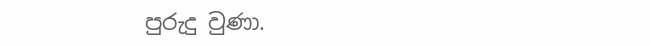පුරුදු වුණා.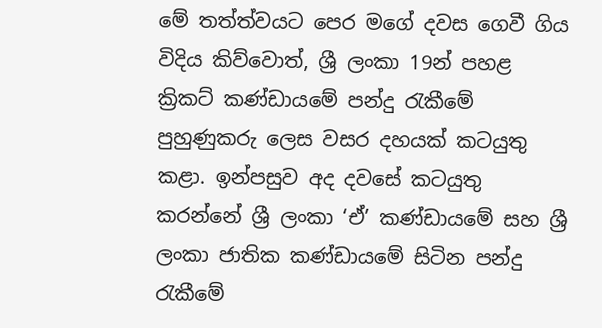මේ තත්ත්වයට පෙර මගේ දවස ගෙවී ගිය විදිය කිව්වොත්, ශ්‍රී ලංකා 19න් පහළ ක්‍රිකට් කණ්ඩායමේ පන්දු රැකීමේ පුහුණුකරු ලෙස වසර දහයක් කටයුතු කළා. ඉන්පසුව අද දවසේ කටයුතු කරන්නේ ශ්‍රී ලංකා ‘ඒ’ කණ්ඩායමේ සහ ශ්‍රී ලංකා ජාතික කණ්ඩායමේ සිටින පන්දු රැකීමේ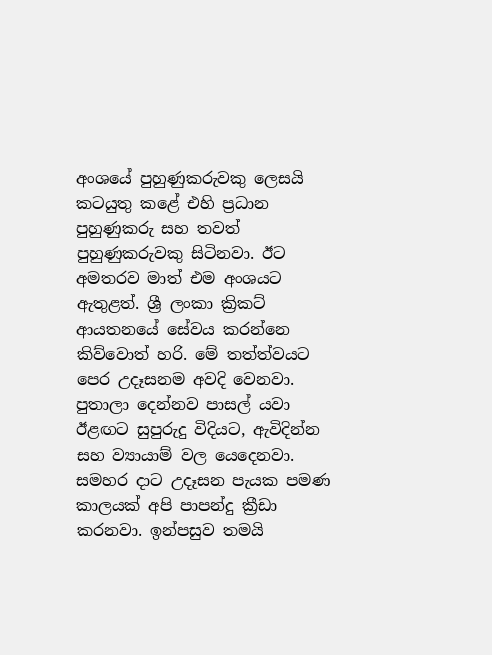අංශයේ පුහුණුකරුවකු ලෙසයි කටයුතු කළේ එහි ප්‍රධාන පුහුණුකරු සහ තවත් පුහුණුකරුවකු සිටිනවා. ඊට අමතරව මාත් එම අංශයට ඇතුළත්. ශ්‍රී ලංකා ක්‍රිකට් ආයතනයේ සේවය කරන්නෙ කිව්වොත් හරි. මේ තත්ත්වයට පෙර උදෑසනම අවදි වෙනවා. පුතාලා දෙන්නව පාසල් යවා ඊළඟට සුපුරුදු විදියට, ඇවිදින්න සහ ව්‍යායාම් වල යෙදෙනවා. සමහර දාට උදෑසන පැයක පමණ කාලයක් අපි පාපන්දු ක්‍රීඩා කරනවා. ඉන්පසුව තමයි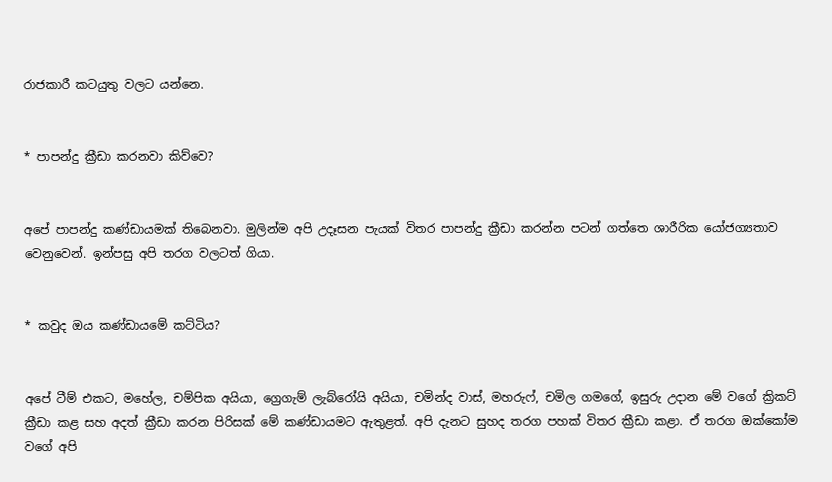රාජකාරී කටයුතු වලට යන්නෙ.


* පාපන්දු ක්‍රීඩා කරනවා කිව්වෙ?


අපේ පාපන්දු කණ්ඩායමක් තිබෙනවා. මුලින්ම අපි උදෑසන පැයක් විතර පාපන්දු ක්‍රීඩා කරන්න පටන් ගත්තෙ ශාරීරික යෝජග්‍යතාව වෙනුවෙන්. ඉන්පසු අපි තරග වලටත් ගියා.


* කවුද ඔය කණ්ඩායමේ කට්ටිය?


අපේ ටීම් එකට, මහේල, චම්පික අයියා, ග්‍රෙගැම් ලැබ්රෝයි අයියා, චමින්ද වාස්, මහරුෆ්, චමිල ගමගේ, ඉසුරු උදාන මේ වගේ ක්‍රිකට් ක්‍රීඩා කළ සහ අදත් ක්‍රීඩා කරන පිරිසක් මේ කණ්ඩායමට ඇතුළත්. අපි දැනට සුහද තරග පහක් විතර ක්‍රීඩා කළා. ඒ තරග ඔක්කෝම වගේ අපි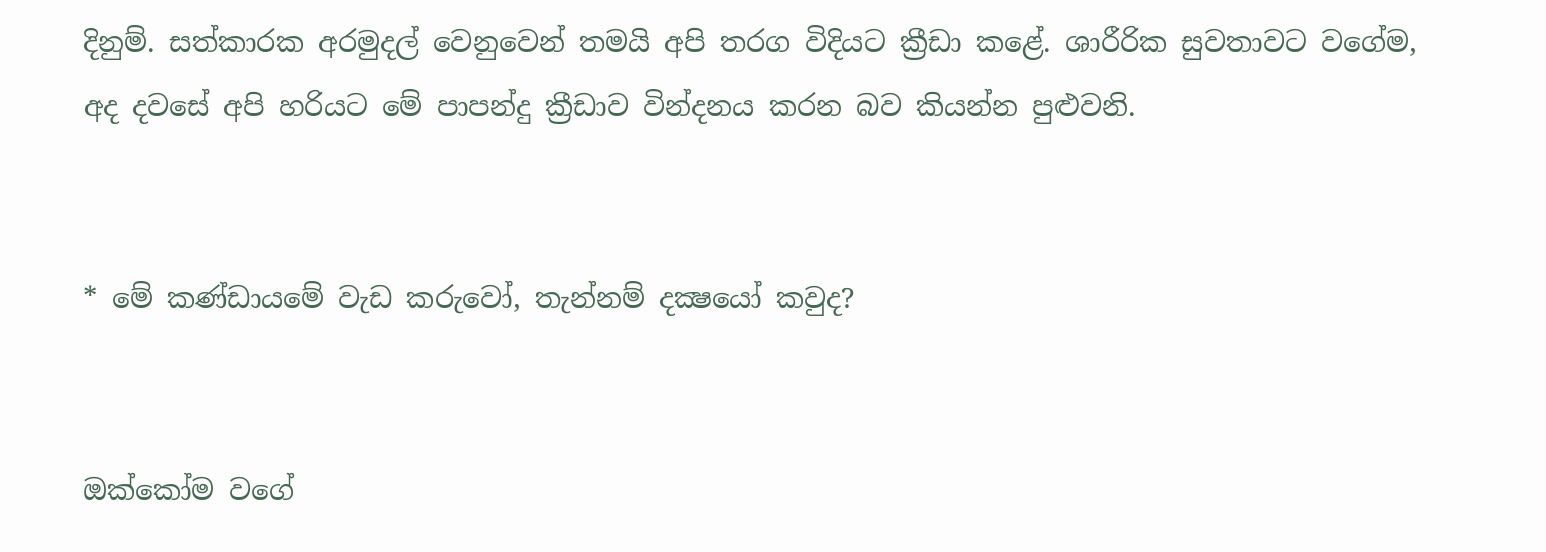දිනුම්. සත්කාරක අරමුදල් වෙනුවෙන් තමයි අපි තරග විදියට ක්‍රීඩා කළේ. ශාරීරික සුවතාවට වගේම, අද දවසේ අපි හරියට මේ පාපන්දු ක්‍රීඩාව වින්දනය කරන බව කියන්න පුළුවනි.


* මේ කණ්ඩායමේ වැඩ කරුවෝ, තැන්නම් දක්‍ෂයෝ කවුද?


ඔක්කෝම වගේ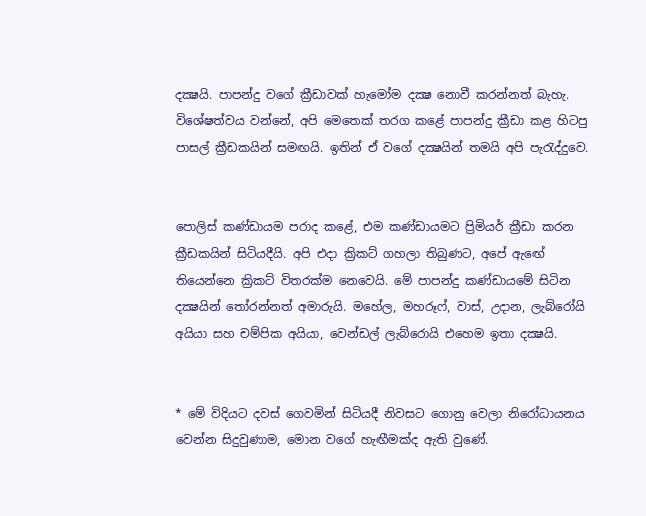දක්‍ෂයි. පාපන්දු වගේ ක්‍රීඩාවක් හැමෝම දක්‍ෂ නොවී කරන්නත් බැහැ. විශේෂත්වය වන්නේ, අපි මෙතෙක් තරග කළේ පාපන්දු ක්‍රීඩා කළ හිටපු පාසල් ක්‍රීඩකයින් සමඟයි. ඉතින් ඒ වගේ දක්‍ෂයින් තමයි අපි පැරැද්දුවෙ.


පොලිස් කණ්ඩායම පරාද කළේ, එම කණ්ඩායමට ප්‍රිමියර් ක්‍රීඩා කරන ක්‍රීඩකයින් සිටියදීයි. අපි එදා ක්‍රිකට් ගහලා තිබුණට, අපේ ඇඟේ තියෙන්නෙ ක්‍රිකට් විතරක්ම නෙවෙයි. මේ පාපන්දු කණ්ඩායමේ සිටින දක්‍ෂයින් තෝරන්නත් අමාරුයි. මහේල, මහරූෆ්, වාස්, උදාන, ලැබ්රෝයි අයියා සහ චම්පික අයියා, වෙන්ඩල් ලැබ්රොයි එහෙම ඉතා දක්‍ෂයි.


* මේ විදියට දවස් ගෙවමින් සිටියදී නිවසට ගොනු වෙලා නිරෝධායනය වෙන්න සිදුවුණාම, මොන වගේ හැඟීමක්ද ඇති වුණේ.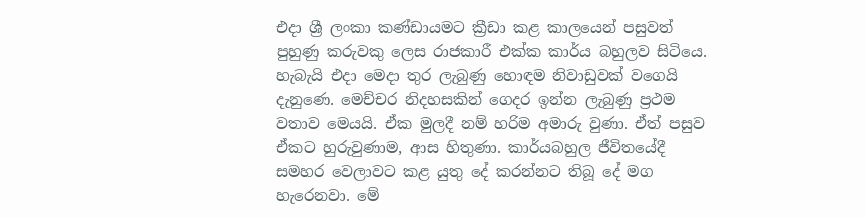එදා ශ්‍රී ලංකා කණ්ඩායමට ක්‍රීඩා කළ කාලයෙන් පසුවත් පුහුණු කරුවකු ලෙස රාජකාරී එක්ක කාර්ය බහුලව සිටියෙ. හැබැයි එදා මෙදා තුර ලැබුණු හොඳම නිවාඩුවක් වගෙයි දැනුණෙ. මෙච්චර නිදහසකින් ගෙදර ඉන්න ලැබුණු ප්‍රථම වතාව මෙයයි. ඒක මුලදී නම් හරිම අමාරු වුණා. ඒත් පසුව ඒකට හුරුවුණාම, ආස හිතුණා. කාර්යබහුල ජීවිතයේදී සමහර වෙලාවට කළ යුතු දේ කරන්නට තිබූ දේ මග හැරෙනවා. මේ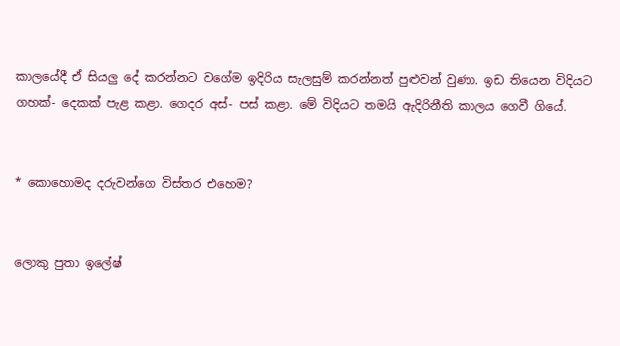කාලයේදී ඒ සියලු දේ කරන්නට වගේම ඉදිරිය සැලසුම් කරන්නත් පුළුවන් වුණා. ඉඩ තියෙන විදියට ගහක්- දෙකක් පැළ කළා. ගෙදර අස්- පස් කළා. මේ විදියට තමයි ඇදිරිනීති කාලය ගෙවී ගියේ.


* කොහොමද දරුවන්ගෙ විස්තර එහෙම?


ලොකු පුතා ඉලේෂ්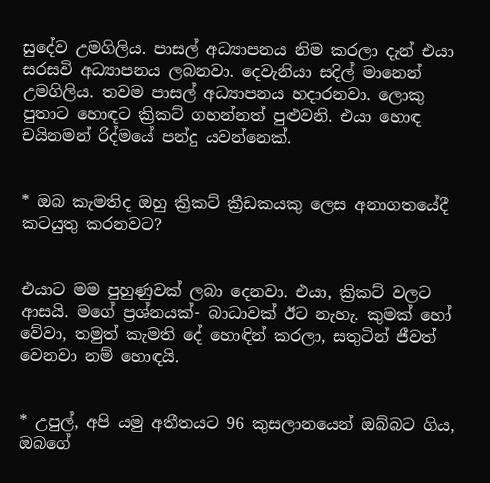සුදේව උමගිලිය. පාසල් අධ්‍යාපනය නිම කරලා දැන් එයා සරසවි අධ්‍යාපනය ලබනවා. දෙවැනියා සදිල් මානෙන් උමගිලිය. තවම පාසල් අධ්‍යාපනය හදාරනවා. ලොකු පුතාට හොඳට ක්‍රිකට් ගහන්නත් පුළුවනි. එයා හොඳ චයිනමන් රිද්මයේ පන්දු යවන්නෙක්.


* ඔබ කැමතිද ඔහු ක්‍රිකට් ක්‍රීඩකයකු ලෙස අනාගතයේදී කටයුතු කරනවට?


එයාට මම පුහුණුවක් ලබා දෙනවා. එයා, ක්‍රිකට් වලට ආසයි. මගේ ප්‍රශ්නයක්- බාධාවක් ඊට නැහැ. කුමක් හෝ වේවා, තමුත් කැමති දේ හොඳින් කරලා, සතුටින් ජීවත් වෙනවා නම් හොඳයි.


* උපුල්, අපි යමු අතීතයට 96 කුසලානයෙන් ඔබ්බට ගිය, ඔබගේ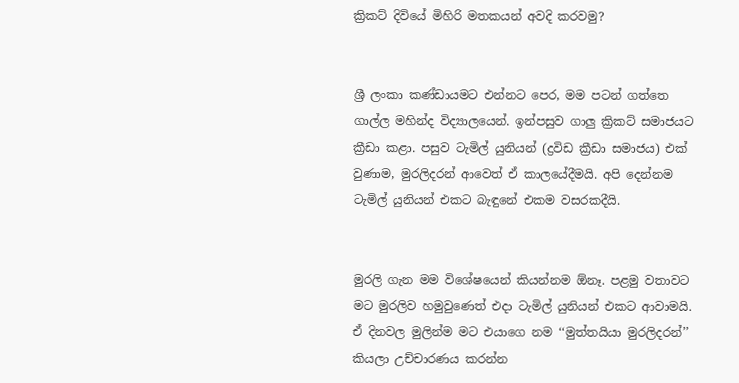ක්‍රිකට් දිවියේ මිහිරි මතකයන් අවදි කරවමු?


ශ්‍රී ලංකා කණ්ඩායමට එන්නට පෙර, මම පටන් ගත්තෙ ගාල්ල මහින්ද විද්‍යාලයෙන්. ඉන්පසුව ගාලු ක්‍රිකට් සමාජයට ක්‍රීඩා කළා. පසුව ටැමිල් යුනියන් (ද්‍රවිඩ ක්‍රීඩා සමාජය) එක් වුණාම, මුරලිදරන් ආවෙත් ඒ කාලයේදීමයි. අපි දෙන්නම ටැමිල් යුනියන් එකට බැඳුනේ එකම වසරකදීයි.


මුරලි ගැන මම විශේෂයෙන් කියන්නම ඕනෑ. පළමු වතාවට මට මුරලිව හමුවුණෙත් එදා ටැමිල් යුනියන් එකට ආවාමයි. ඒ දිනවල මුලින්ම මට එයාගෙ නම ‘‘මුත්තයියා මුරලිදරන්’’ කියලා උච්චාරණය කරන්න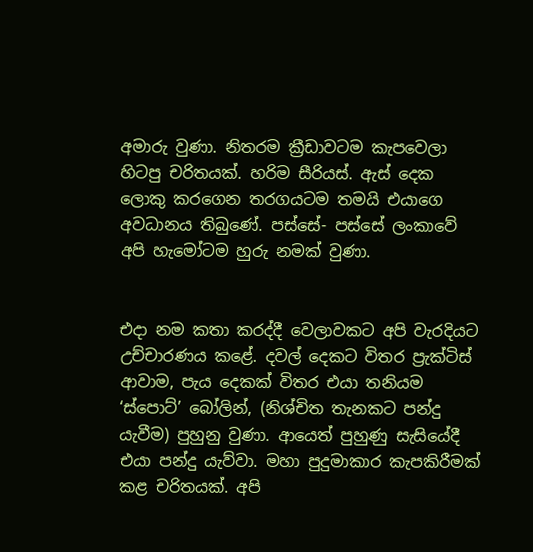අමාරු වුණා. නිතරම ක්‍රීඩාවටම කැපවෙලා හිටපු චරිතයක්. හරිම සීරියස්. ඇස් දෙක ලොකු කරගෙන තරගයටම තමයි එයාගෙ අවධානය තිබුණේ. පස්සේ- පස්සේ ලංකාවේ අපි හැමෝටම හුරු නමක් වුණා.


එදා නම කතා කරද්දී වෙලාවකට අපි වැරදියට උච්චාරණය කළේ. දවල් දෙකට විතර ප්‍රැක්ටිස් ආවාම, පැය දෙකක් විතර එයා තනියම ‘ස්පොට්’ බෝලින්, (නිශ්චිත තැනකට පන්දු යැවීම) පුහුනු වුණා. ආයෙත් පුහුණු සැසියේදී එයා පන්දු යැව්වා. මහා පුදුමාකාර කැපකිරීමක් කළ චරිතයක්. අපි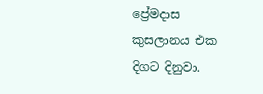ප්‍රේමදාස කුසලානය එක දිගට දිනුවා.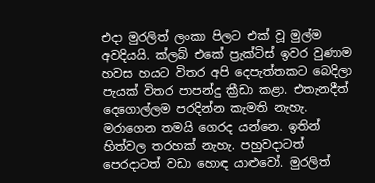එදා මුරලිත් ලංකා පිලට එක් වූ මුල්ම අවදියයි. ක්ලබ් එකේ ප්‍රැක්ටිස් ඉවර වුණාම හවස හයට විතර අපි දෙපැත්තකට බෙදිලා පැයක් විතර පාපන්දු ක්‍රීඩා කළා. එතැනදීත් දෙගොල්ලම පරදින්න කැමති නැහැ. මරාගෙන තමයි ගෙරද යන්නෙ. ඉතින් හිත්වල තරහක් නැහැ. පහුවදාටත් පෙරදාටත් වඩා හොඳ යාළුවෝ. මුරලිත්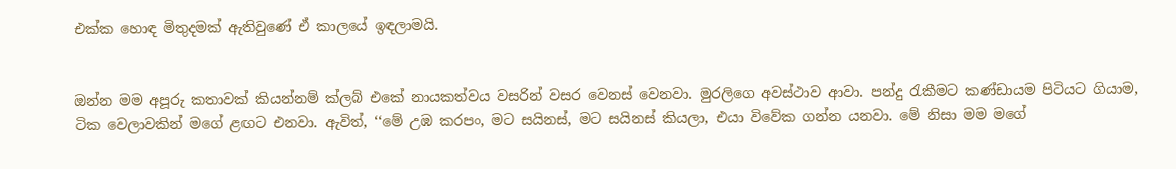එක්ක හොඳ මිතුදමක් ඇතිවුණේ ඒ කාලයේ ඉඳලාමයි.


ඔන්න මම අපූරු කතාවක් කියන්නම් ක්ලබ් එකේ නායකත්වය වසරින් වසර වෙනස් වෙනවා. මුරලිගෙ අවස්ථාව ආවා. පන්දු රැකීමට කණ්ඩායම පිටියට ගියාම, ටික වෙලාවකින් මගේ ළඟට එනවා. ඇවිත්, ‘‘මේ උඹ කරපං, මට සයිනස්, මට සයිනස් කියලා, එයා විවේක ගන්න යනවා. මේ නිසා මම මගේ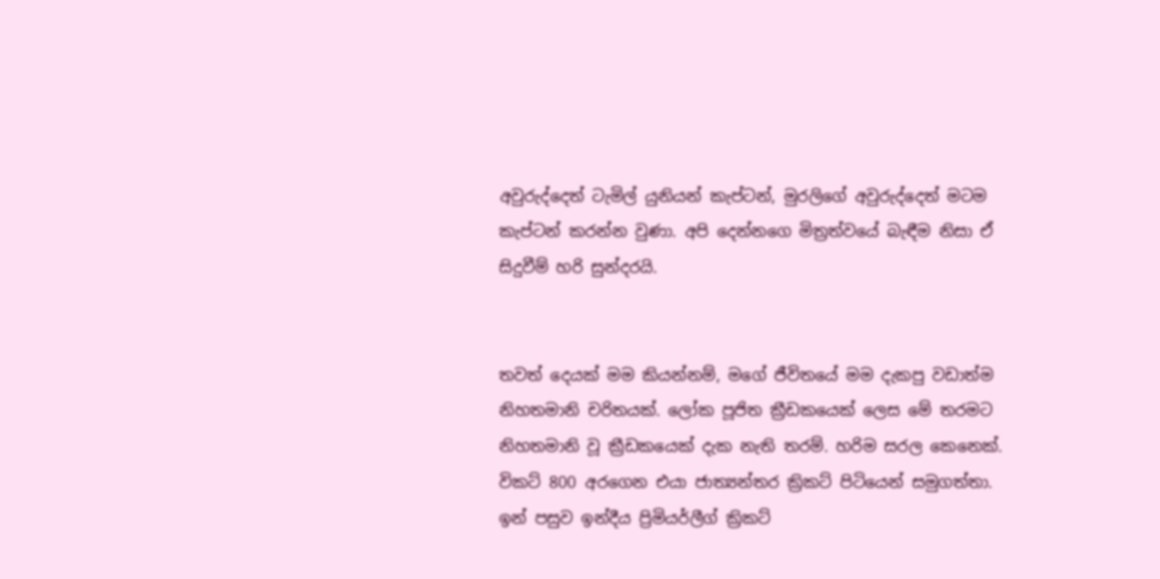අවුරුද්දෙත් ටැමිල් යුනියන් කැප්ටන්, මුරලිගේ අවුරුද්දෙත් මටම කැප්ටන් කරන්න වුණා. අපි දෙන්නගෙ මිත්‍රත්වයේ බැඳීම නිසා ඒ සිදුවීම් හරි සුන්දරයි.


තවත් දෙයක් මම කියන්නම්, මගේ ජීවිතයේ මම දැකපු වඩාත්ම නිහතමානි චරිතයක්. ලෝක පූජිත ක්‍රීඩකයෙක් ලෙස මේ තරමට නිහතමානි වූ ක්‍රීඩකයෙක් දැක නැති තරම්. හරිම සරල කෙනෙක්. විකට් 800 අරගෙන එයා ජාත්‍යන්තර ක්‍රිකට් පිටියෙන් සමුගත්තා. ඉන් පසුව ඉන්දීය ප්‍රිමියර්ලීග් ක්‍රිකට්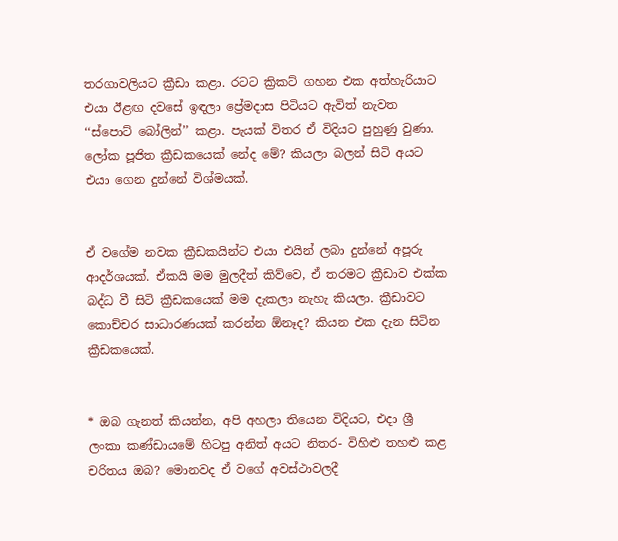තරගාවලියට ක්‍රීඩා කළා. රටට ක්‍රිකට් ගහන එක අත්හැරියාට එයා ඊළඟ දවසේ ඉඳලා ප්‍රේමදාස පිටියට ඇවිත් නැවත ‘‘ස්පොට් බෝලින්’’ කළා. පැයක් විතර ඒ විදියට පුහුණු වුණා. ලෝක පූජිත ක්‍රීඩකයෙක් නේද මේ? කියලා බලන් සිටි අයට එයා ගෙන දුන්නේ විශ්මයක්.


ඒ වගේම නවක ක්‍රීඩකයින්ට එයා එයින් ලබා දුන්නේ අපූරු ආදර්ශයක්. ඒකයි මම මුලදීත් කිව්වෙ, ඒ තරමට ක්‍රීඩාව එක්ක බද්ධ වී සිටි ක්‍රීඩකයෙක් මම දැකලා නැහැ කියලා. ක්‍රීඩාවට කොච්චර සාධාරණයක් කරන්න ඕනෑද? කියන එක දැන සිටින ක්‍රීඩකයෙක්.


* ඔබ ගැනත් කියන්න, අපි අහලා තියෙන විදියට, එදා ශ්‍රී ලංකා කණ්ඩායමේ හිටපු අනිත් අයට නිතර- විහිළු තහළු කළ චරිතය ඔබ? මොනවද ඒ වගේ අවස්ථාවලදී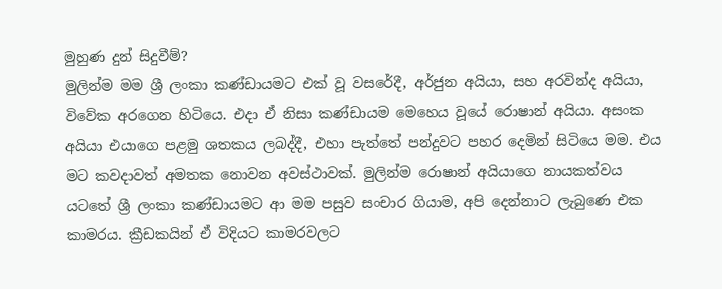මුහුණ දුන් සිදුවීම්?
මුලින්ම මම ශ්‍රී ලංකා කණ්ඩායමට එක් වූ වසරේදී, අර්ජුන අයියා, සහ අරවින්ද අයියා, විවේක අරගෙන හිටියෙ. එදා ඒ නිසා කණ්ඩායම මෙහෙය වූයේ රොෂාන් අයියා. අසංක අයියා එයාගෙ පළමු ශතකය ලබද්දී, එහා පැත්තේ පන්දුවට පහර දෙමින් සිටියෙ මම. එය මට කවදාවත් අමතක නොවන අවස්ථාවක්. මුලින්ම රොෂාන් අයියාගෙ නායකත්වය යටතේ ශ්‍රී ලංකා කණ්ඩායමට ආ මම පසුව සංචාර ගියාම, අපි දෙන්නාට ලැබුණෙ එක කාමරය. ක්‍රීඩකයින් ඒ විදියට කාමරවලට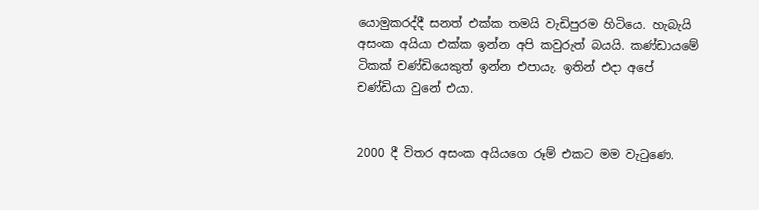යොමුකරද්දී සනත් එක්ක තමයි වැඩිපුරම හිටියෙ. හැබැයි අසංක අයියා එක්ක ඉන්න අපි කවුරුත් බයයි. කණ්ඩායමේ ටිකක් චණ්ඩියෙකුත් ඉන්න එපායැ. ඉතින් එදා අපේ චණ්ඩියා වුනේ එයා.


2000 දී විතර අසංක අයියගෙ රූම් එකට මම වැටුණෙ.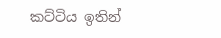කට්ටිය ඉතින්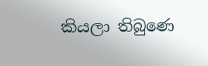කියලා තිබුණෙ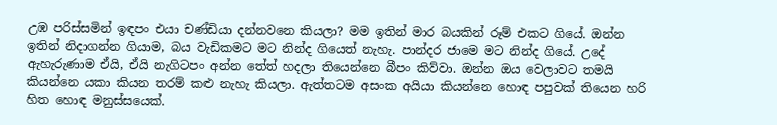උඹ පරිස්සමින් ඉඳපං එයා චණ්ඩියා දන්නවනෙ කියලා? මම ඉතින් මාර බයකින් රූම් එකට ගියේ. ඔන්න ඉතින් නිදාගන්න ගියාම, බය වැඩිකමට මට නින්ද ගියෙත් නැහැ. පාන්දර ජාමෙ මට නින්ද ගියේ. උදේ ඇහැරුණාම ඒයි, ඒයි නැගිටපං අන්න තේත් හදලා තියෙන්නෙ බීපං කිව්වා. ඔන්න ඔය වෙලාවට තමයි කියන්නෙ යකා කියන තරම් කළු නැහැ කියලා. ඇත්තටම අසංක අයියා කියන්නෙ හොඳ පපුවක් තියෙන හරි හිත හොඳ මනුස්සයෙක්.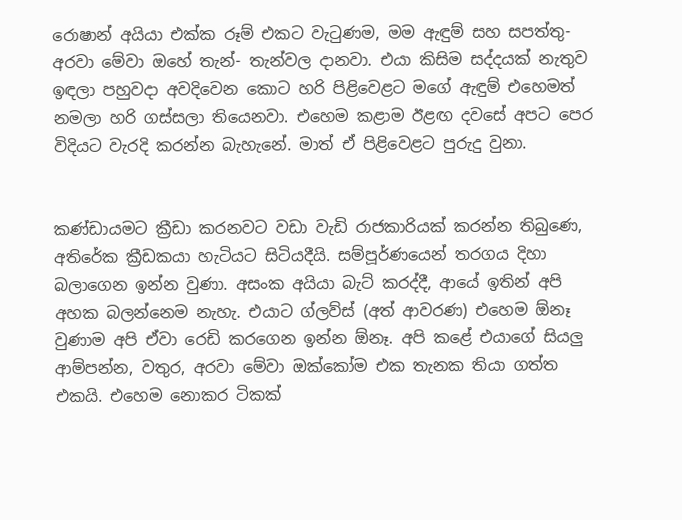රොෂාන් අයියා එක්ක රූම් එකට වැටුණම, මම ඇඳුම් සහ සපත්තු- අරවා මේවා ඔහේ තැන්- තැන්වල දානවා. එයා කිසිම සද්දයක් නැතුව ඉඳලා පහුවදා අවදිවෙන කොට හරි පිළිවෙළට මගේ ඇඳුම් එහෙමත් නමලා හරි ගස්සලා තියෙනවා. එහෙම කළාම ඊළඟ දවසේ අපට පෙර විදියට වැරදි කරන්න බැහැනේ. මාත් ඒ පිළිවෙළට පුරුදු වුනා.


කණ්ඩායමට ක්‍රීඩා කරනවට වඩා වැඩි රාජකාරියක් කරන්න තිබුණෙ, අතිරේක ක්‍රීඩකයා හැටියට සිටියදීයි. සම්පූර්ණයෙන් තරගය දිහා බලාගෙන ඉන්න වුණා. අසංක අයියා බැට් කරද්දී, ආයේ ඉතින් අපි අහක බලන්නෙම නැහැ. එයාට ග්ලව්ස් (අත් ආවරණ) එහෙම ඕනෑ වුණාම අපි ඒවා රෙඩි කරගෙන ඉන්න ඕනෑ. අපි කළේ එයාගේ සියලු ආම්පන්න, වතුර, අරවා මේවා ඔක්කෝම එක තැනක තියා ගත්ත එකයි. එහෙම නොකර ටිකක්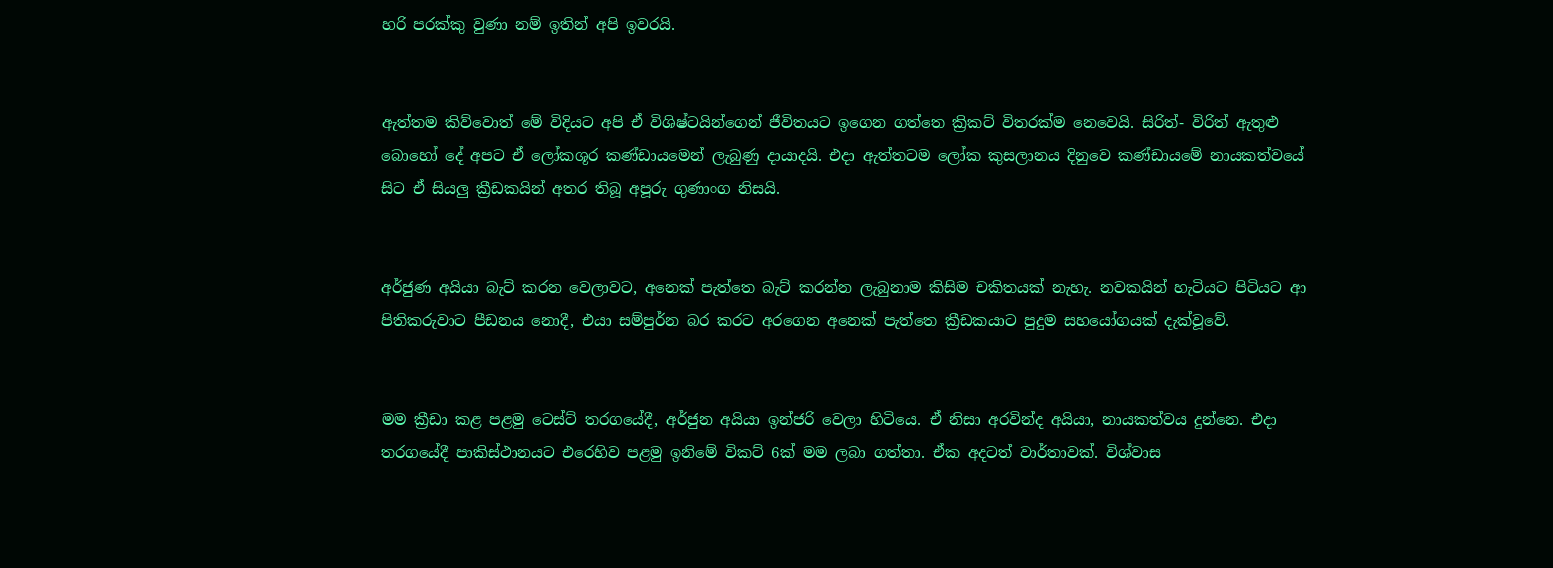හරි පරක්කු වුණා නම් ඉතින් අපි ඉවරයි.


ඇත්තම කිව්වොත් මේ විදියට අපි ඒ විශිෂ්ටයින්ගෙන් ජීවිතයට ඉගෙන ගත්තෙ ක්‍රිකට් විතරක්ම නෙවෙයි. සිරිත්- විරිත් ඇතුළු බොහෝ දේ අපට ඒ ලෝකශූර කණ්ඩායමෙන් ලැබුණු දායාදයි. එදා ඇත්තටම ලෝක කුසලානය දිනුවෙ කණ්ඩායමේ නායකත්වයේ සිට ඒ සියලු ක්‍රීඩකයින් අතර තිබූ අපූරු ගුණාංග නිසයි.


අර්ජුණ අයියා බැට් කරන වෙලාවට, අනෙක් පැත්තෙ බැට් කරන්න ලැබුනාම කිසිම චකිතයක් නැහැ. නවකයින් හැටියට පිටියට ආ පිතිකරුවාට පීඩනය නොදී, එයා සම්පුර්න බර කරට අරගෙන අනෙක් පැත්තෙ ක්‍රීඩකයාට පුදුම සහයෝගයක් දැක්වූවේ.


මම ක්‍රීඩා කළ පළමු ටෙස්ට් තරගයේදී, අර්ජුන අයියා ඉන්ජරි වෙලා හිටියෙ. ඒ නිසා අරවින්ද අයියා, නායකත්වය දුන්නෙ. එදා තරගයේදී පාකිස්ථානයට එරෙහිව පළමු ඉනිමේ විකට් 6ක් මම ලබා ගත්තා. ඒක අදටත් වාර්තාවක්. විශ්වාස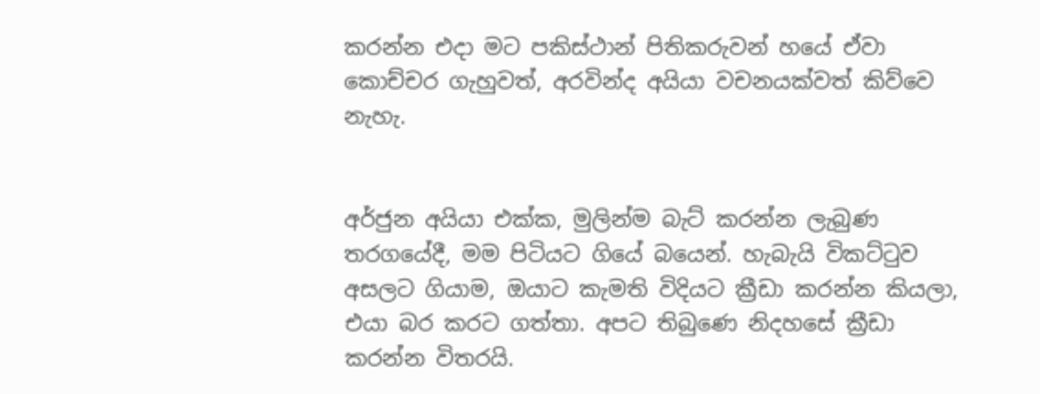කරන්න එදා මට පකිස්ථාන් පිතිකරුවන් හයේ ඒවා කොච්චර ගැහුවත්, අරවින්ද අයියා වචනයක්වත් කිව්වෙ නැහැ.


අර්ජුන අයියා එක්ක, මුලින්ම බැට් කරන්න ලැබුණ තරගයේදී, මම පිටියට ගියේ බයෙන්. හැබැයි විකට්ටුව අසලට ගියාම, ඔයාට කැමති විදියට ක්‍රීඩා කරන්න කියලා, එයා බර කරට ගත්තා. අපට තිබුණෙ නිදහසේ ක්‍රීඩා කරන්න විතරයි.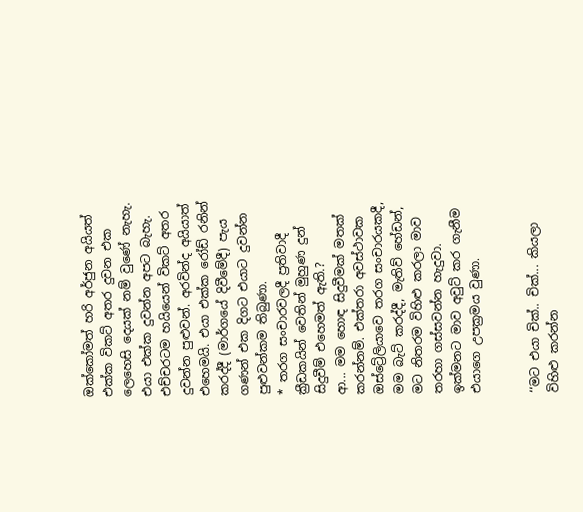ඔක්කෝමත් හරි අර්ජුන අයියත් එක්ක විකට් අතර දුවන එක ලෙහෙසි දෙයක් නම් වුණේ නැහැ. එයා එක්ක දුවන්න අපට බැහැ. එච්චරටම හයියෙන් විකට් අතර දුවන්න පුළුවන්. අරවින්ද අයියාත් එහෙමයි. එයා එක්ක රෝඩ් රනින් කරද්දී (මාර්ගයේ දිවීමේදී) පැය ගණන් එක දිගට එයාට දුවන්න පුළුවන්කම තිබුණා.
* තරග සංචාරවලදී ප්‍රතිවාදී ක්‍රීඩකයින් වෙතින් මුහුණ දුන් සිදුවීම් එහෙමත් ඇති.?
ආ... මම හොඳ සිදුවීමක් මතක් කරන්නම්. එක්තරා අවස්ථාවක ඔස්ට්‍රේලියාවෙ තරග සංචාරයකදී, මම බැට් කරද්දී, මැතිව් හේඩන්, මට නිතරම විහිළු කරලා මාව තරහා ගස්සවන්න හැදුවා. ඉක්මනට මාව අවුට් කර ගැනීම එයාගෙ උපක්‍රමය වුණා.


‘‘මට එයා චික්.. චික්... කියලා විහිළු කරන්න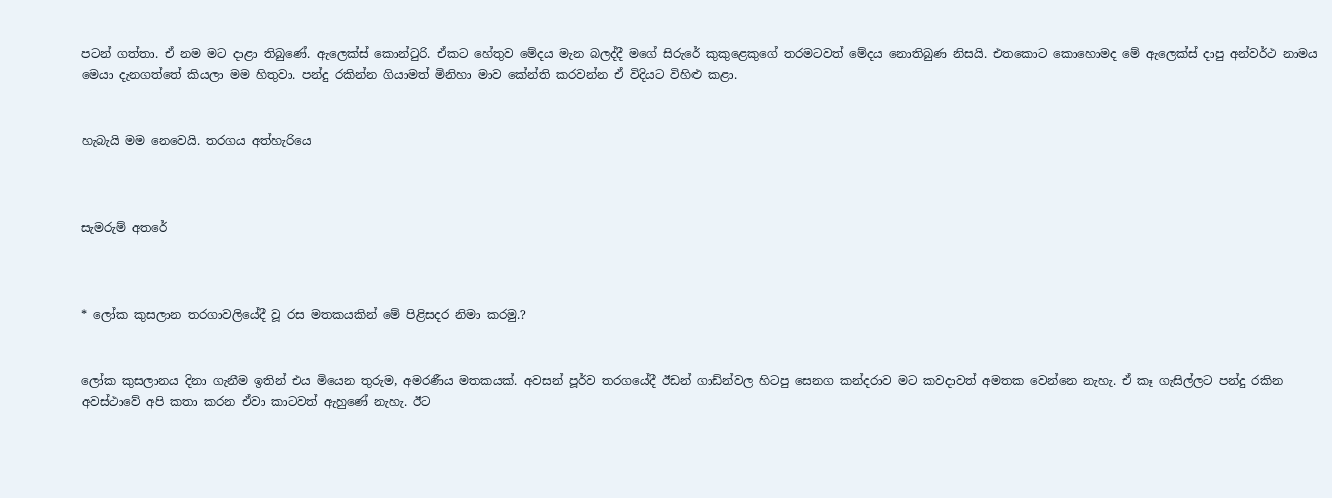පටන් ගත්තා. ඒ නම මට දාළා තිබුණේ. ඇලෙක්ස් කොන්ටුරි. ඒකට හේතුව මේදය මැන බලද්දී මගේ සිරුරේ කුකුළෙකුගේ තරමටවත් මේදය නොතිබුණ නිසයි. එතකොට කොහොමද මේ ඇලෙක්ස් දාපු අන්වර්ථ නාමය මෙයා දැනගත්තේ කියලා මම හිතුවා. පන්දු රකින්න ගියාමත් මිනිහා මාව කේන්ති කරවන්න ඒ විදියට විහිළු කළා.


හැබැයි මම නෙවෙයි. තරගය අත්හැරියෙ



සැමරුම් අතරේ



* ලෝක කුසලාන තරගාවලියේදී වූ රස මතකයකින් මේ පිළිසදර නිමා කරමු.?


ලෝක කුසලානය දිනා ගැනීම ඉතින් එය මියෙන තුරුම, අමරණීය මතකයක්. අවසන් පූර්ව තරගයේදී ඊඩන් ගාඩ්න්වල හිටපු සෙනග කන්දරාව මට කවදාවත් අමතක වෙන්නෙ නැහැ. ඒ කෑ ගැසිල්ලට පන්දු රකින අවස්ථාවේ අපි කතා කරන ඒවා කාටවත් ඇහුණේ නැහැ. ඊට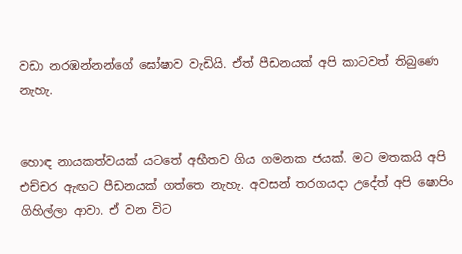වඩා නරඹන්නන්ගේ ඝෝෂාව වැඩියි. ඒත් පීඩනයක් අපි කාටවත් තිබුණෙ නැහැ.


හොඳ නායකත්වයක් යටතේ අභීතව ගිය ගමනක ජයක්. මට මතකයි අපි එච්චර ඇඟට පීඩනයක් ගත්තෙ නැහැ. අවසන් තරගයදා උදේත් අපි ෂොපිං ගිහිල්ලා ආවා. ඒ වන විට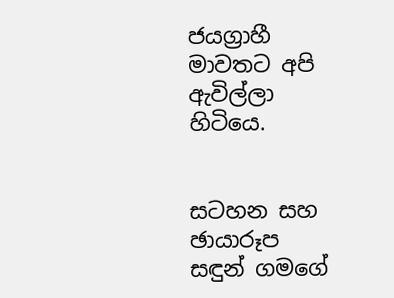ජයග්‍රාහී මාවතට අපි ඇවිල්ලා හිටියෙ.


සටහන සහ ඡායාරූප
සඳුන් ගමගේ